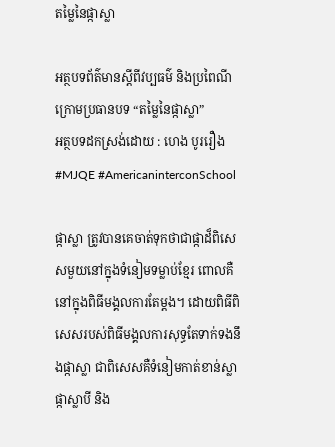តម្លៃនៃផ្កាស្លា

អត្ថបទព័ត៌មានស្តីពីវប្បធម៌ និងប្រពៃណី
ក្រោមប្រធានបទ “តម្លៃនៃផ្កាស្លា”
អត្ថបទដកស្រង់ដោយ : ហេង បូររឿង
#MJQE #AmericaninterconSchool

ផ្កាស្លា ត្រូវបានគេចាត់ទុកថាជាផ្កាដ៏ពិសេសមួយនៅក្នុងទំនៀមទម្លាប់ខ្មែរ ពោលគឺនៅក្នុងពិធីមង្គលការតែម្តង។ ដោយពិធីពិសេសរបស់ពិធីមង្គលការសុទ្ធតែទាក់ទងនឹងផ្កាស្លា ជាពិសេសគឺទំនៀមកាត់ខាន់ស្លា ផ្កាស្លាបី និង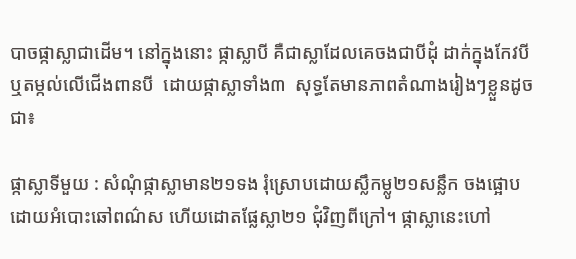បាចផ្កាស្លាជាដើម។ នៅក្នុងនោះ ផ្កាស្លាបី គឺជាស្លាដែលគេចងជាបីដុំ ដាក់ក្នុងកែវបី ឬតម្កល់លើជើងពានបី  ដោយផ្កាស្លាទាំង៣  សុទ្ធតែមានភាពតំណាងរៀងៗខ្លួនដូចជា៖

ផ្កាស្លាទីមួយ : សំណុំផ្កាស្លាមាន២១ទង រុំស្រោបដោយស្លឹកម្លូ២១សន្លឹក ចងផ្អោបដោយអំបោះឆៅពណ៌ស ហើយដោតផ្លែស្លា២១ ជុំវិញពីក្រៅ។ ផ្កាស្លានេះហៅ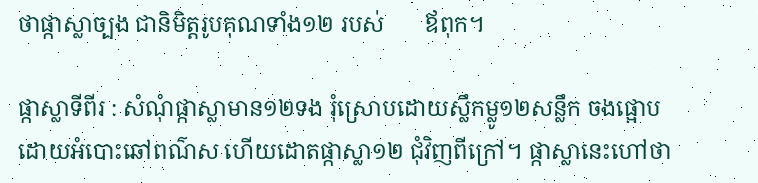ថាផ្កាស្លាច្បង ជានិមិត្តរូបគុណទាំង១២ របស់       ឪពុក។

ផ្កាស្លាទីពីរ : សំណុំផ្កាស្លាមាន១២ទង រុំស្រោបដោយស្លឹកម្លូ១២សន្លឹក ចងផ្អោបដោយអំបោះឆៅពណ៌ស ហើយដោតផ្កាស្លា១២ ជុំវិញពីក្រៅ។ ផ្កាស្លានេះហៅថា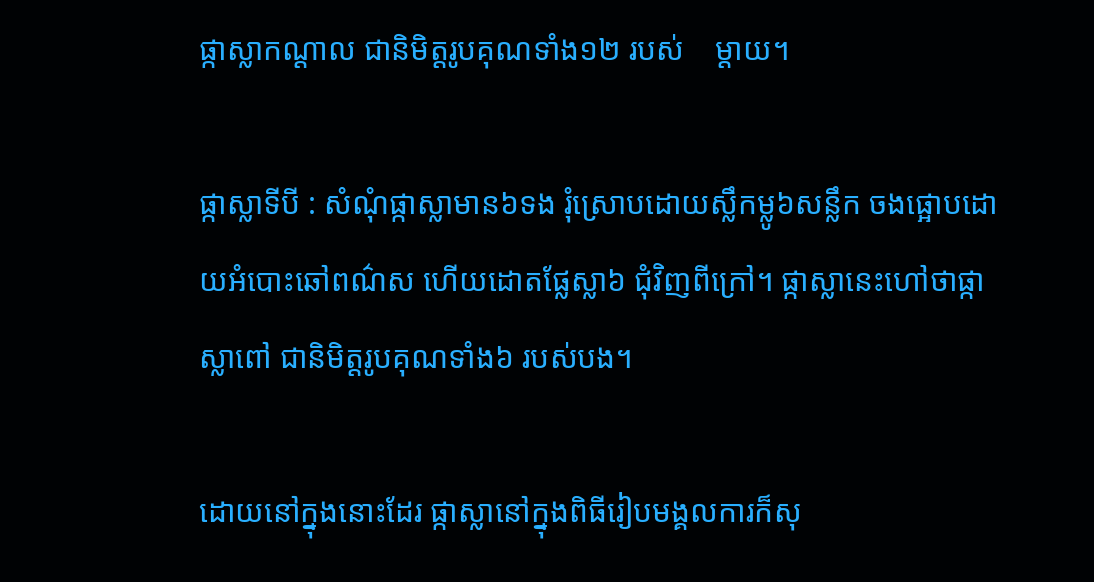ផ្កាស្លាកណ្ដាល ជានិមិត្តរូបគុណទាំង១២ របស់    ម្ដាយ។

ផ្កាស្លាទីបី : សំណុំផ្កាស្លាមាន៦ទង រុំស្រោបដោយស្លឹកម្លូ៦សន្លឹក ចងផ្អោបដោយអំបោះឆៅពណ៌ស ហើយដោតផ្លែស្លា៦ ជុំវិញពីក្រៅ។ ផ្កាស្លានេះហៅថាផ្កាស្លាពៅ ជានិមិត្តរូបគុណទាំង៦ របស់បង។

ដោយនៅក្នុងនោះដែរ ផ្កាស្លានៅក្នុងពិធីរៀបមង្គលការក៏សុ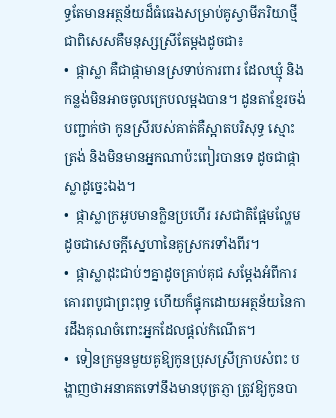ទ្ធតែមានអត្ថន័យដ៏ធំធេងសម្រាប់គូស្វាមីភរិយាថ្មី ជាពិសេសគឺមនុស្សស្រីតែម្តងដូចជា៖
•  ផ្កាស្លា គឺជាផ្កាមានស្រទាប់ការពារ ដែលឃ្មុំ និងកន្លង់មិនអាចចូលក្រេបលម្អងបាន។ ដូនតាខ្មែរចង់បញ្ជាក់ថា កូនស្រីរបស់គាត់គឺស្អាតបរិសុទ្ធ ស្មោះត្រង់ និងមិនមានអ្នកណាប៉ះពៀរបានទេ ដូចជាផ្កាស្លាដូច្នេះឯង។
•  ផ្កាស្លាក្រអូបមានក្លិនប្រហើរ រសជាតិផ្អែមល្ហែមដូចជាសេចក្ដីស្នេហានៃគូស្រករទាំងពីរ។
•  ផ្កាស្លាដុះជាប់ៗគ្នាដូចគ្រាប់គុជ សម្ដែងអំពីការគោរពបូជាព្រះពុទ្ធ ហើយក៏ផ្ទុកដោយអត្ថន័យនៃការដឹងគុណចំពោះអ្នកដែលផ្តល់កំណើត។
•  ទៀនក្រមួនមួយគូឱ្យកូនប្រុសស្រីក្រាបសំពះ បង្ហាញថាអនាគតទៅនឹងមានបុត្រភ្ញា ត្រូវឱ្យកូនបា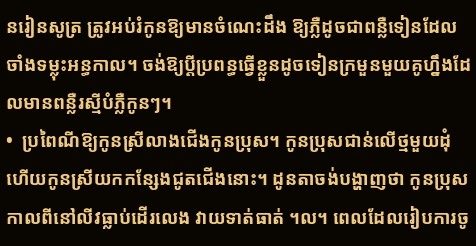នរៀនសូត្រ ត្រូវអប់រំកូនឱ្យមានចំណេះដឹង ឱ្យភ្លឺដូចជាពន្លឺទៀនដែលចាំងទម្លុះអន្ធកាល។ ចង់ឱ្យប្តីប្រពន្ធធ្វើខ្លួនដូចទៀនក្រមួនមួយគូហ្នឹងដែលមានពន្លឺរស្មីបំភ្លឺកូនៗ។
•  ប្រពៃណីឱ្យកូនស្រីលាងជើងកូនប្រុស។ កូនប្រុសជាន់លើថ្មមួយដុំ ហើយកូនស្រីយកកន្សែងជូតជើងនោះ។ ដូនតាចង់បង្ហាញថា កូនប្រុសកាលពីនៅលីវធ្លាប់ដើរលេង វាយទាត់ធាត់ ។ល។ ពេលដែលរៀបការចូ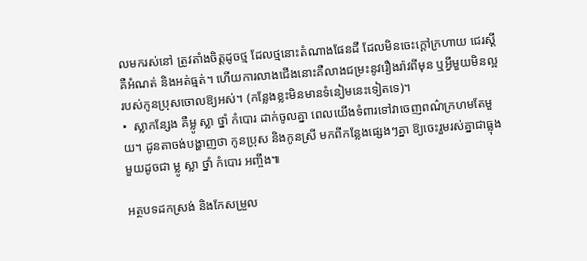លមករស់នៅ ត្រូវតាំងចិត្តដូចថ្ម ដែលថ្មនោះតំណាងផែនដី ដែលមិនចេះក្តៅក្រហាយ ជេរស្តី គឺអំណត់ និងអត់ធ្មត់។ ហើយការលាងជើងនោះគឺលាងជម្រះនូវរឿងរ៉ាវពីមុន ឬអ្វីមួយមិនល្អរបស់កូនប្រុសចោលឱ្យអស់។ (កន្លែងខ្លះមិនមានទំនៀមនេះទៀតទេ)។
•  ស្លាកន្សែង គឺម្លូ ស្លា ថ្នាំ កំបោរ ដាក់ចូលគ្នា ពេលយើងទំពារទៅវាចេញពណ៌ក្រហមតែមួយ។ ដូនតាចង់បង្ហាញថា កូនប្រុស និងកូនស្រី មកពីកន្លែងផ្សេងៗគ្នា ឱ្យចេះរួមរស់គ្នាជាធ្លុងមួយដូចជា ម្លូ ស្លា ថ្នាំ កំបោរ អញ្ចឹង៕

អត្ថបទដកស្រង់ និងកែសម្រួល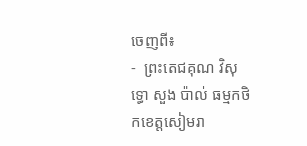ចេញពី៖
-  ព្រះតេជគុណ វិសុទ្ធោ សួង ប៉ាល់ ធម្មកថិកខេត្តសៀមរា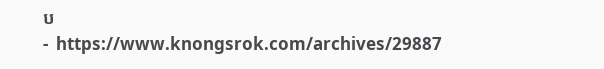ប
-  https://www.knongsrok.com/archives/29887